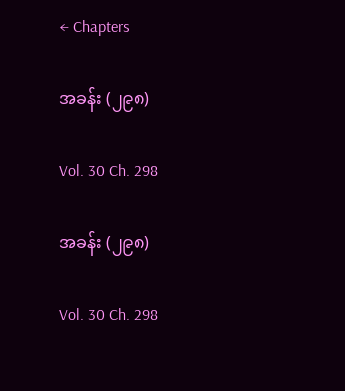← Chapters

အခန်း (၂၉၈)

Vol. 30 Ch. 298

အခန်း (၂၉၈)

Vol. 30 Ch. 298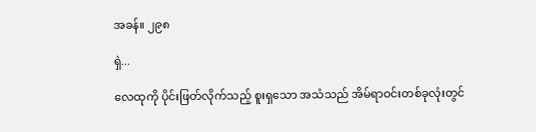အခန်။ ၂၉၈

ရှဲ...

လေထုကို ပိုင်းဖြတ်လိုက်သည့် စူးရှသော အသံသည် အိမ်ရာဝင်းတစ်ခုလုံးတွင်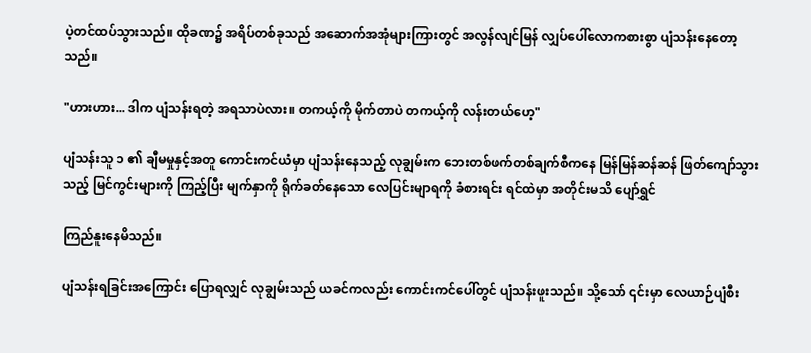ပဲ့တင်ထပ်သွားသည်။ ထိုခဏ၌ အရိပ်တစ်ခုသည် အဆောက်အအုံများကြားတွင် အလွန်လျင်မြန် လျှပ်ပေါ်လောကစားစွာ ပျံသန်းနေတော့သည်။

"ဟားဟား... ဒါက ပျံသန်းရတဲ့ အရသာပဲလား။ တကယ့်ကို မိုက်တာပဲ တကယ့်ကို လန်းတယ်ဟေ့"

ပျံသန်းသူ ၁ ၏ ချီမမှုနှင့်အတူ ကောင်းကင်ယံမှာ ပျံသန်းနေသည့် လုချွမ်းက ဘေးတစ်ဖက်တစ်ချက်စီကနေ မြန်မြန်ဆန်ဆန် ဖြတ်ကျော်သွားသည့် မြင်ကွင်းများကို ကြည့်ပြီး မျက်နှာကို ရိုက်ခတ်နေသော လေပြင်းမျာရကို ခံစားရင်း ရင်ထဲမှာ အတိုင်းမသိ ပျော်ရွှင်

ကြည်နူးနေမိသည်။

ပျံသန်းရခြင်းအကြောင်း ပြောရလျှင် လုချွမ်းသည် ယခင်ကလည်း ကောင်းကင်ပေါ်တွင် ပျံသန်းဖူးသည်။ သို့သော် ၎င်းမှာ လေယာဉ်ပျံစီး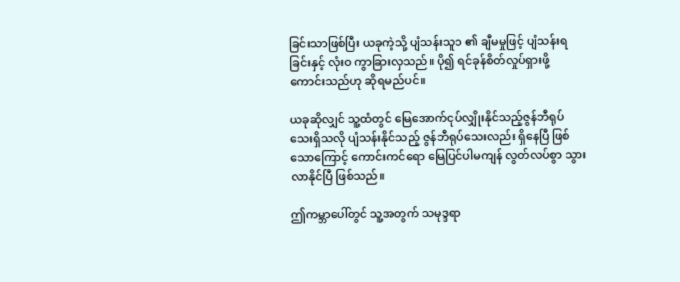ခြင်းသာဖြစ်ပြီး ယခုကဲ့သို့ ပျံသန်းသူ၁ ၏ ချီမမှုဖြင့် ပျံသန်းရခြင်းနှင့် လုံးဝ ကွာခြားလှသည်။ ပို၍ ရင်ခုန်စိတ်လှုပ်ရှားဖို့ ကောင်းသည်ဟု ဆိုရမည်ပင်။

ယခုဆိုလျှင် သူ့ထံတွင် မြေအောက်ငုပ်လျှိုးနိုင်သည့်ဇွန်ဘီရုပ်သေးရှိသလို ပျံသန်းနိုင်သည့် ဇွန်ဘီရုပ်သေးလည်း ရှိနေပြီ ဖြစ်သောကြောင့် ကောင်းကင်ရော မြေပြင်ပါမကျန် လွတ်လပ်စွာ သွားလာနိုင်ပြီ ဖြစ်သည်။

ဤကမ္ဘာပေါ်တွင် သူ့အတွက် သမုဒ္ဒရာ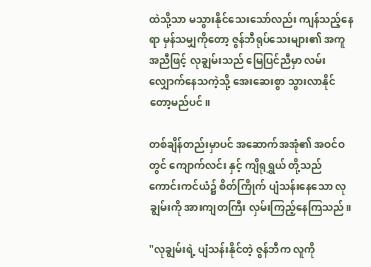ထဲသို့သာ မသွားနိုင်သေးသော်လည်း ကျန်သည့်နေရာ မှန်သမျှကိုတော့ ဇွန်ဘီရုပ်သေးများ၏ အကူအညီဖြင့် လုချွမ်းသည် မြေပြင်ညီမှာ လမ်းလျှောက်နေသကဲ့သို့ အေးဆေးစွာ သွားလာနိုင်တော့မည်ပင်။

တစ်ချိန်တည်းမှာပင် အဆောက်အအုံ၏ အဝင်ဝတွင် ကျောက်လင်း နှင့် ကျိရုရွှယ် တို့သည် ကောင်းကင်ယံ၌ စိတ်ကြိုက် ပျံသန်းနေသော လုချွမ်းကို အားကျတကြီး လှမ်းကြည့်နေကြသည်။

"လုချွမ်းရဲ့ ပျံသန်းနိုင်တဲ့ ဇွန်ဘီက လူကို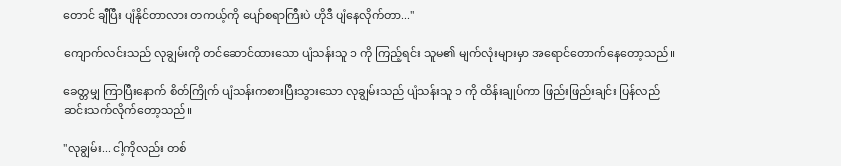တောင် ချီပြီး ပျံနိုင်တာလား တကယ့်ကို ပျော်စရာကြီးပဲ ဟိုဒီ ပျံနေလိုက်တာ..."

ကျောက်လင်းသည် လုချွမ်းကို တင်ဆောင်ထားသော ပျံသန်းသူ ၁ ကို ကြည့်ရင်း သူမ၏ မျက်လုံးများမှာ အရောင်တောက်နေတော့သည်။

ခေတ္တမျှ ကြာပြီးနောက် စိတ်ကြိုက် ပျံသန်းကစားပြီးသွားသော လုချွမ်းသည် ပျံသန်းသူ ၁ ကို ထိန်းချုပ်ကာ ဖြည်းဖြည်းချင်း ပြန်လည် ဆင်းသက်လိုက်တော့သည်။

"လုချွမ်း... ငါ့ကိုလည်း တစ်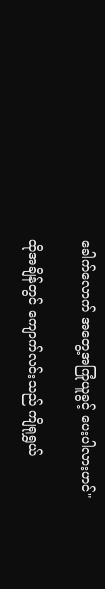ခေါက်လောက် အတွေ့အကြုံယူခွင့် ပေးပါလားဟင်"

ထိုအချိန်တွင် ကျောက်လင်းသည် ကျိရုရွှယ်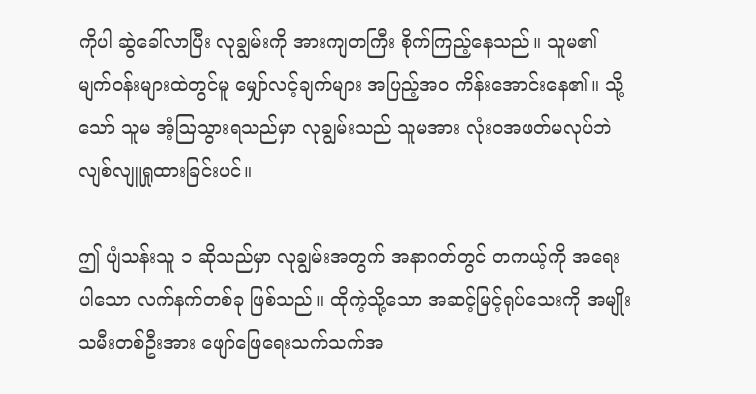ကိုပါ ဆွဲခေါ်လာပြီး လုချွမ်းကို အားကျတကြီး စိုက်ကြည့်နေသည်။ သူမ၏ မျက်ဝန်းများထဲတွင်မူ မျှော်လင့်ချက်များ အပြည့်အဝ ကိန်းအောင်းနေ၏။ သို့သော် သူမ အံ့ဩသွားရသည်မှာ လုချွမ်းသည် သူမအား လုံးဝအဖတ်မလုပ်ဘဲ လျစ်လျူရှုထားခြင်းပင်။

ဤ ပျံသန်းသူ ၁ ဆိုသည်မှာ လုချွမ်းအတွက် အနာဂတ်တွင် တကယ့်ကို အရေးပါသော လက်နက်တစ်ခု ဖြစ်သည်။ ထိုကဲ့သို့သော အဆင့်မြင့်ရုပ်သေးကို အမျိုးသမီးတစ်ဦးအား ဖျော်ဖြေရေးသက်သက်အ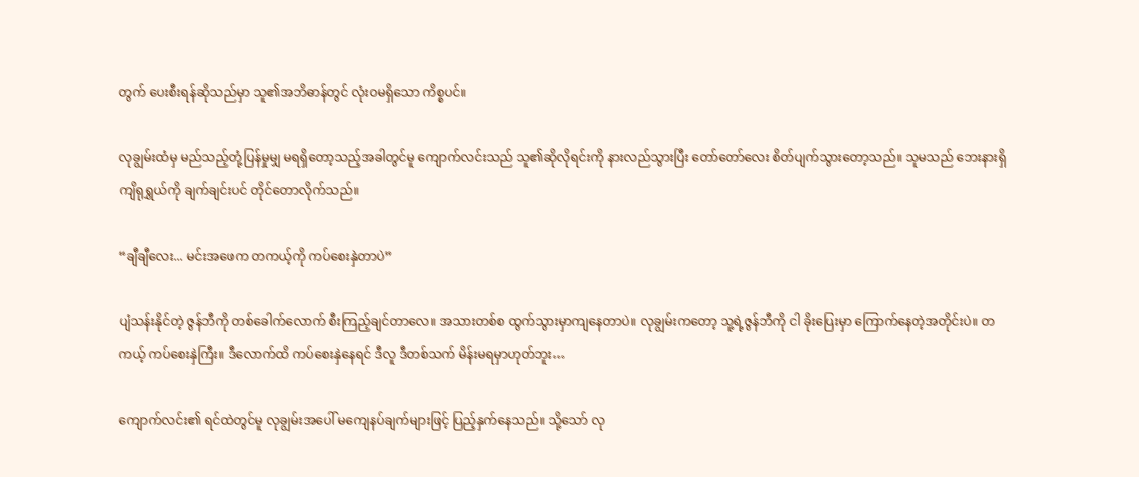တွက် ပေးစီးရန်ဆိုသည်မှာ သူ၏အဘိဓာန်တွင် လုံးဝမရှိသော ကိစ္စပင်။

လုချွမ်းထံမှ မည်သည့်တုံ့ပြန်မှုမျှ မရရှိတော့သည့်အခါတွင်မူ ကျောက်လင်းသည် သူ၏ဆိုလိုရင်းကို နားလည်သွားပြီး တော်တော်လေး စိတ်ပျက်သွားတော့သည်။ သူမသည် ဘေးနားရှိ ကျိရုရွှယ်ကို ချက်ချင်းပင် တိုင်တောလိုက်သည်။

“ချီချီလေး... မင်းအဖေက တကယ့်ကို ကပ်စေးနှဲတာပဲ”

ပျံသန်းနိုင်တဲ့ ဇွန်ဘီကို တစ်ခေါက်လောက် စီးကြည့်ချင်တာလေ။ အသားတစ်စ ထွက်သွားမှာကျနေတာပဲ။ လုချွမ်းကတော့ သူ့ရဲ့ဇွန်ဘီကို ငါ ခိုးပြေးမှာ ကြောက်နေတဲ့အတိုင်းပဲ။ တကယ့် ကပ်စေးနှဲကြီး။ ဒီလောက်ထိ ကပ်စေးနှဲနေရင် ဒီလူ ဒီတစ်သက် မိန်းမရမှာဟုတ်ဘူး…

ကျောက်လင်း၏ ရင်ထဲတွင်မူ လုချွမ်းအပေါ် မကျေနပ်ချက်များဖြင့် ပြည့်နှက်နေသည်။ သို့သော် လု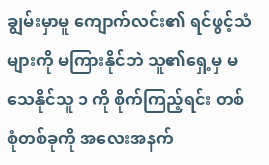ချွမ်းမှာမူ ကျောက်လင်း၏ ရင်ဖွင့်သံများကို မကြားနိုင်ဘဲ သူ၏ရှေ့မှ မသေနိုင်သူ ၁ ကို စိုက်ကြည့်ရင်း တစ်စုံတစ်ခုကို အလေးအနက်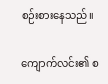စဉ်းစားနေသည်။

ကျောက်လင်း၏ စ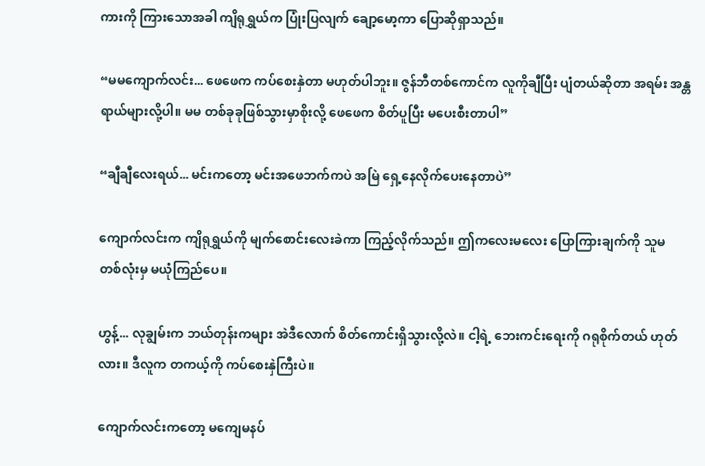ကားကို ကြားသောအခါ ကျိရုရွှယ်က ပြုံးပြလျက် ချော့မော့ကာ ပြောဆိုရှာသည်။

“မမကျောက်လင်း... ဖေဖေက ကပ်စေးနှဲတာ မဟုတ်ပါဘူး။ ဇွန်ဘီတစ်ကောင်က လူကိုချီပြီး ပျံတယ်ဆိုတာ အရမ်း အန္တရာယ်များလို့ပါ။ မမ တစ်ခုခုဖြစ်သွားမှာစိုးလို့ ဖေဖေက စိတ်ပူပြီး မပေးစီးတာပါ”

“ချီချီလေးရယ်... မင်းကတော့ မင်းအဖေဘက်ကပဲ အမြဲ ရှေ့နေလိုက်ပေးနေတာပဲ”

ကျောက်လင်းက ကျိရုရွှယ်ကို မျက်စောင်းလေးခဲကာ ကြည့်လိုက်သည်။ ဤကလေးမလေး ပြောကြားချက်ကို သူမ တစ်လုံးမှ မယုံကြည်ပေ။

ဟွန့်... လုချွမ်းက ဘယ်တုန်းကများ အဲဒီလောက် စိတ်ကောင်းရှိသွားလို့လဲ။ ငါ့ရဲ့ ဘေးကင်းရေးကို ဂရုစိုက်တယ် ဟုတ်လား။ ဒီလူက တကယ့်ကို ကပ်စေးနှဲကြီးပဲ။

ကျောက်လင်းကတော့ မကျေမနပ်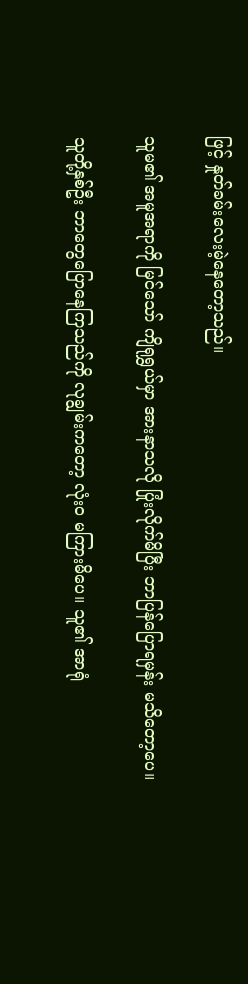ဖြင့် နှုတ်ခမ်းလေးမဲ့နေတော့သည်။

သူမ၏ အမူအရာကို မြင်သော် ကျိရုရွှယ်မှာ အားနာသလို ပြုံးလိုက်မိပြီး ဘာပြန်ပြောရမှန်း မသိတော့ပေ။

သူတို့နှစ်ဦး ဘာတွေပြောနေကြသည်ကို လုချွမ်းကတော့ လုံးဝ မကြားမိပေ။ သူ၏ အာရုံ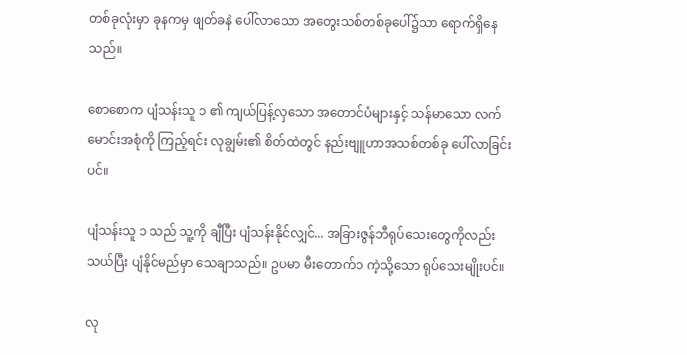တစ်ခုလုံးမှာ ခုနကမှ ဖျတ်ခနဲ ပေါ်လာသော အတွေးသစ်တစ်ခုပေါ်၌သာ ရောက်ရှိနေသည်။

စောစောက ပျံသန်းသူ ၁ ၏ ကျယ်ပြန့်လှသော အတောင်ပံများနှင့် သန်မာသော လက်မောင်းအစုံကို ကြည့်ရင်း လုချွမ်း၏ စိတ်ထဲတွင် နည်းဗျူဟာအသစ်တစ်ခု ပေါ်လာခြင်းပင်။

ပျံသန်းသူ ၁ သည် သူ့ကို ချီပြီး ပျံသန်းနိုင်လျှင်... အခြားဇွန်ဘီရုပ်သေးတွေကိုလည်း သယ်ပြီး ပျံနိုင်မည်မှာ သေချာသည်။ ဥပမာ မီးတောက်၁ ကဲ့သို့သော ရုပ်သေးမျိုးပင်။

လု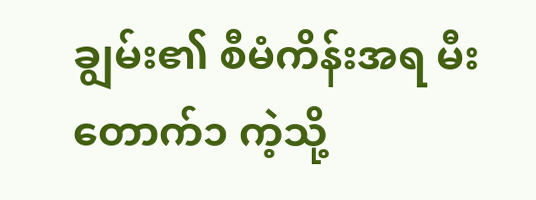ချွမ်း၏ စီမံကိန်းအရ မီးတောက်၁ ကဲ့သို့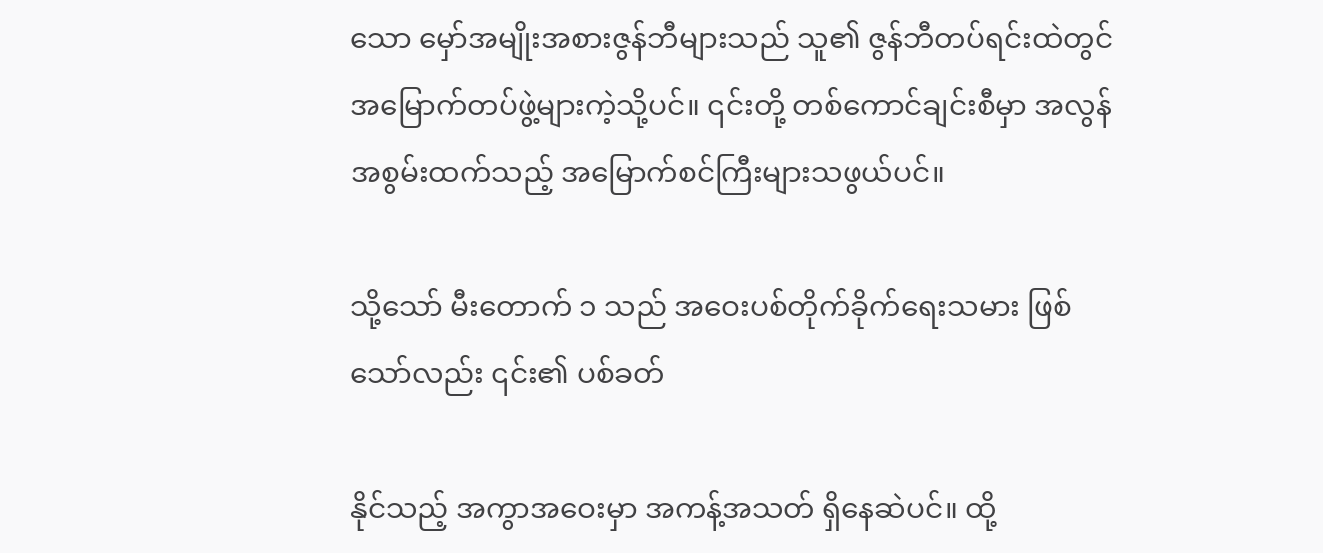သော မှော်အမျိုးအစားဇွန်ဘီများသည် သူ၏ ဇွန်ဘီတပ်ရင်းထဲတွင် အမြောက်တပ်ဖွဲ့များကဲ့သို့ပင်။ ၎င်းတို့ တစ်ကောင်ချင်းစီမှာ အလွန်အစွမ်းထက်သည့် အမြောက်စင်ကြီးများသဖွယ်ပင်။

သို့သော် မီးတောက် ၁ သည် အဝေးပစ်တိုက်ခိုက်ရေးသမား ဖြစ်သော်လည်း ၎င်း၏ ပစ်ခတ်

နိုင်သည့် အကွာအဝေးမှာ အကန့်အသတ် ရှိနေဆဲပင်။ ထို့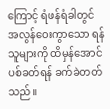ကြောင့် ရံဖန်ရံခါတွင် အလွန်ဝေးကွာသော ရန်သူများကို ထိမှန်အောင် ပစ်ခတ်ရန် ခက်ခဲတတ်သည်။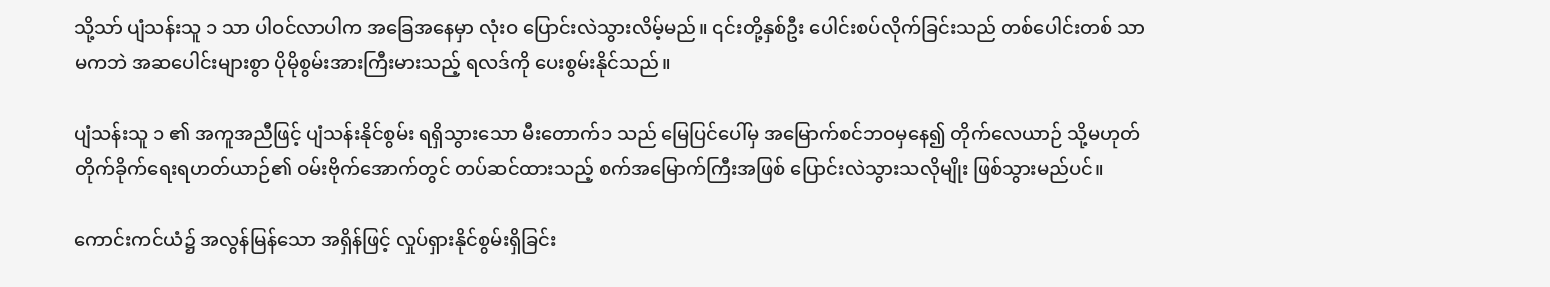သို့သာ် ပျံသန်းသူ ၁ သာ ပါဝင်လာပါက အခြေအနေမှာ လုံးဝ ပြောင်းလဲသွားလိမ့်မည်။ ၎င်းတို့နှစ်ဦး ပေါင်းစပ်လိုက်ခြင်းသည် တစ်ပေါင်းတစ် သာမကဘဲ အဆပေါင်းများစွာ ပိုမိုစွမ်းအားကြီးမားသည့် ရလဒ်ကို ပေးစွမ်းနိုင်သည်။

ပျံသန်းသူ ၁ ၏ အကူအညီဖြင့် ပျံသန်းနိုင်စွမ်း ရရှိသွားသော မီးတောက်၁ သည် မြေပြင်ပေါ်မှ အမြောက်စင်ဘဝမှနေ၍ တိုက်လေယာဉ် သို့မဟုတ် တိုက်ခိုက်ရေးရဟတ်ယာဉ်၏ ဝမ်းဗိုက်အောက်တွင် တပ်ဆင်ထားသည့် စက်အမြောက်ကြီးအဖြစ် ပြောင်းလဲသွားသလိုမျိုး ဖြစ်သွားမည်ပင်။

ကောင်းကင်ယံ၌ အလွန်မြန်သော အရှိန်ဖြင့် လှုပ်ရှားနိုင်စွမ်းရှိခြင်း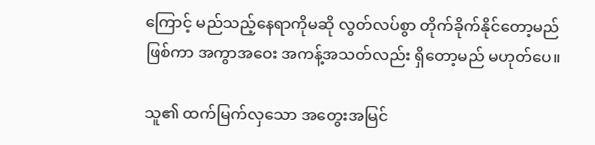ကြောင့် မည်သည့်နေရာကိုမဆို လွတ်လပ်စွာ တိုက်ခိုက်နိုင်တော့မည်ဖြစ်ကာ အကွာအဝေး အကန့်အသတ်လည်း ရှိတော့မည် မဟုတ်ပေ။

သူ၏ ထက်မြက်လှသော အတွေးအမြင်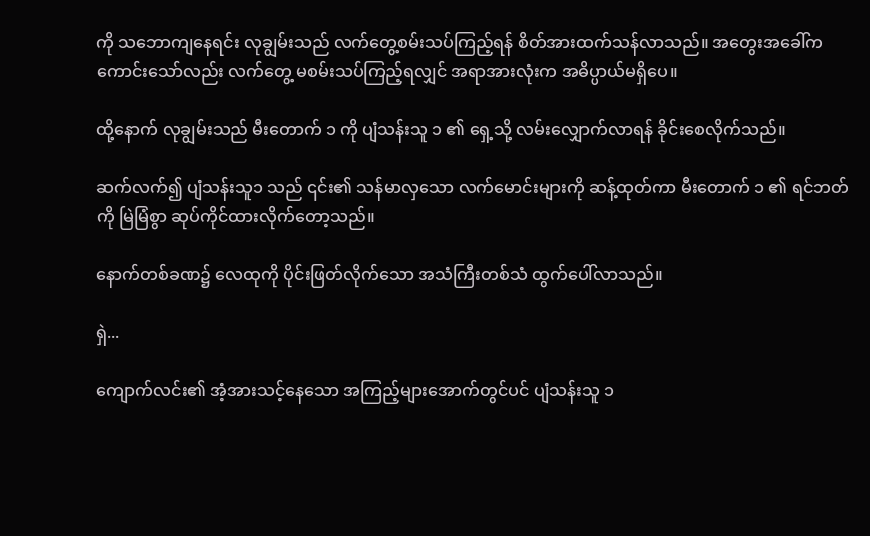ကို သဘောကျနေရင်း လုချွမ်းသည် လက်တွေ့စမ်းသပ်ကြည့်ရန် စိတ်အားထက်သန်လာသည်။ အတွေးအခေါ်က ကောင်းသော်လည်း လက်တွေ့ မစမ်းသပ်ကြည့်ရလျှင် အရာအားလုံးက အဓိပ္ပာယ်မရှိပေ။

ထို့နောက် လုချွမ်းသည် မီးတောက် ၁ ကို ပျံသန်းသူ ၁ ၏ ရှေ့သို့ လမ်းလျှောက်လာရန် ခိုင်းစေလိုက်သည်။

ဆက်လက်၍ ပျံသန်းသူ၁ သည် ၎င်း၏ သန်မာလှသော လက်မောင်းများကို ဆန့်ထုတ်ကာ မီးတောက် ၁ ၏ ရင်ဘတ်ကို မြဲမြံစွာ ဆုပ်ကိုင်ထားလိုက်တော့သည်။

နောက်တစ်ခဏ၌ လေထုကို ပိုင်းဖြတ်လိုက်သော အသံကြီးတစ်သံ ထွက်ပေါ်လာသည်။

ရှဲ...

ကျောက်လင်း၏ အံ့အားသင့်နေသော အကြည့်များအောက်တွင်ပင် ပျံသန်းသူ ၁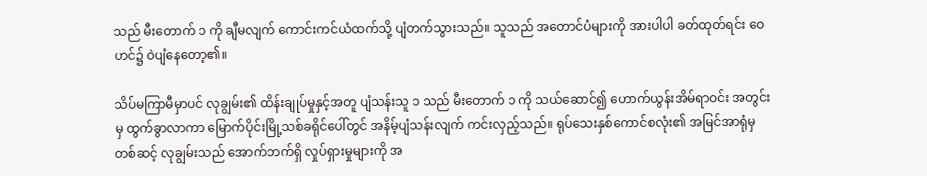သည် မီးတောက် ၁ ကို ချီမလျက် ကောင်းကင်ယံထက်သို့ ပျံတက်သွားသည်။ သူသည် အတောင်ပံများကို အားပါပါ ခတ်ထုတ်ရင်း ဝေဟင်၌ ဝဲပျံနေတော့၏။

သိပ်မကြာမီမှာပင် လုချွမ်း၏ ထိန်းချုပ်မှုနှင့်အတူ ပျံသန်းသူ ၁ သည် မီးတောက် ၁ ကို သယ်ဆောင်၍ ဟောက်ယွန်းအိမ်ရာဝင်း အတွင်းမှ ထွက်ခွာလာကာ မြောက်ပိုင်းမြို့သစ်ခရိုင်ပေါ်တွင် အနိမ့်ပျံသန်းလျက် ကင်းလှည့်သည်။ ရုပ်သေးနှစ်ကောင်စလုံး၏ အမြင်အာရုံမှတစ်ဆင့် လုချွမ်းသည် အောက်ဘက်ရှိ လှုပ်ရှားမှုများကို အ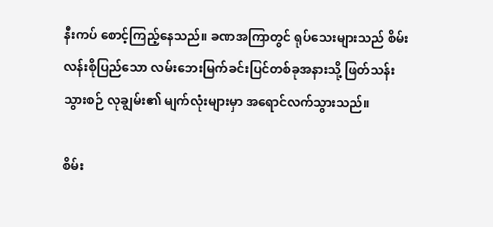နီးကပ် စောင့်ကြည့်နေသည်။ ခဏအကြာတွင် ရုပ်သေးများသည် စိမ်းလန်းစိုပြည်သော လမ်းဘေးမြက်ခင်းပြင်တစ်ခုအနားသို့ ဖြတ်သန်းသွားစဉ် လုချွမ်း၏ မျက်လုံးများမှာ အရောင်လက်သွားသည်။

စိမ်း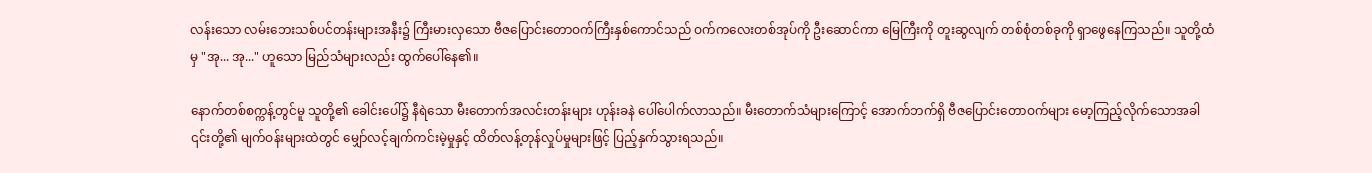လန်းသော လမ်းဘေးသစ်ပင်တန်းများအနီး၌ ကြီးမားလှသော ဗီဇပြောင်းတောဝက်ကြီးနှစ်ကောင်သည် ဝက်ကလေးတစ်အုပ်ကို ဦးဆောင်ကာ မြေကြီးကို တူးဆွလျက် တစ်စုံတစ်ခုကို ရှာဖွေနေကြသည်။ သူတို့ထံမှ "အု... အု..." ဟူသော မြည်သံများလည်း ထွက်ပေါ်နေ၏။

နောက်တစ်စက္ကန့်တွင်မူ သူတို့၏ ခေါင်းပေါ်၌ နီရဲသော မီးတောက်အလင်းတန်းများ ဟုန်းခနဲ ပေါ်ပေါက်လာသည်။ မီးတောက်သံများကြောင့် အောက်ဘက်ရှိ ဗီဇပြောင်းတောဝက်များ မော့ကြည့်လိုက်သောအခါ ၎င်းတို့၏ မျက်ဝန်းများထဲတွင် မျှော်လင့်ချက်ကင်းမဲ့မှုနှင့် ထိတ်လန့်တုန်လှုပ်မှုများဖြင့် ပြည့်နှက်သွားရသည်။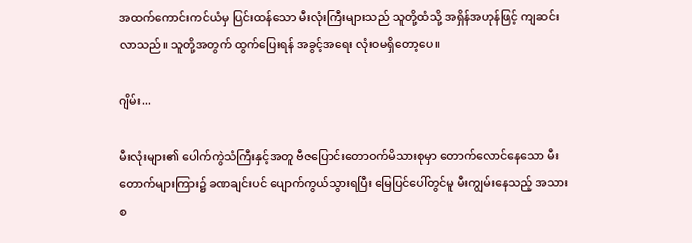အထက်ကောင်းကင်ယံမှ ပြင်းထန်သော မီးလုံးကြီးများသည် သူတို့ထံသို့ အရှိန်အဟုန်ဖြင့် ကျဆင်းလာသည်။ သူတို့အတွက် ထွက်ပြေးရန် အခွင့်အရေး လုံးဝမရှိတော့ပေ။

ဂျိမ်း...

မီးလုံးများ၏ ပေါက်ကွဲသံကြီးနှင့်အတူ ဗီဇပြောင်းတောဝက်မိသားစုမှာ တောက်လောင်နေသော မီးတောက်များကြား၌ ခဏချင်းပင် ပျောက်ကွယ်သွားရပြီး မြေပြင်ပေါ်တွင်မူ မီးကျွမ်းနေသည့် အသားစ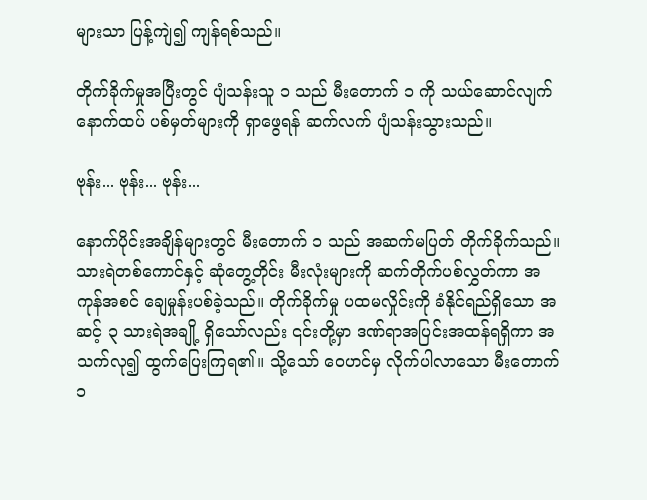များသာ ပြန့်ကျဲ၍ ကျန်ရစ်သည်။

တိုက်ခိုက်မှုအပြီးတွင် ပျံသန်းသူ ၁ သည် မီးတောက် ၁ ကို သယ်ဆောင်လျက် နောက်ထပ် ပစ်မှတ်များကို ရှာဖွေရန် ဆက်လက် ပျံသန်းသွားသည်။

ဗုန်း... ဗုန်း... ဗုန်း...

နောက်ပိုင်းအချိန်များတွင် မီးတောက် ၁ သည် အဆက်မပြတ် တိုက်ခိုက်သည်။ သားရဲတစ်ကောင်နှင့် ဆုံတွေ့တိုင်း မီးလုံးများကို ဆက်တိုက်ပစ်လွှတ်ကာ အကုန်အစင် ချေမှုန်းပစ်ခဲ့သည်။ တိုက်ခိုက်မှု ပထမလှိုင်းကို ခံနိုင်ရည်ရှိသော အဆင့် ၃ သားရဲအချို့ ရှိသော်လည်း ၎င်းတို့မှာ ဒဏ်ရာအပြင်းအထန်ရရှိကာ အသက်လု၍ ထွက်ပြေးကြရ၏။ သို့သော် ဝေဟင်မှ လိုက်ပါလာသော မီးတောက် ၁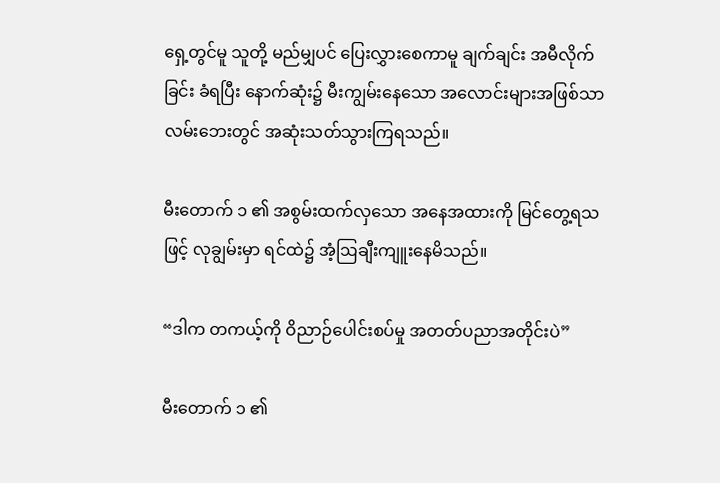ရှေ့တွင်မူ သူတို့ မည်မျှပင် ပြေးလွှားစေကာမူ ချက်ချင်း အမီလိုက်ခြင်း ခံရပြီး နောက်ဆုံး၌ မီးကျွမ်းနေသော အလောင်းများအဖြစ်သာ လမ်းဘေးတွင် အဆုံးသတ်သွားကြရသည်။

မီးတောက် ၁ ၏ အစွမ်းထက်လှသော အနေအထားကို မြင်တွေ့ရသဖြင့် လုချွမ်းမှာ ရင်ထဲ၌ အံ့ဩချီးကျူးနေမိသည်။

“ဒါက တကယ့်ကို ဝိညာဉ်ပေါင်းစပ်မှု အတတ်ပညာအတိုင်းပဲ”

မီးတောက် ၁ ၏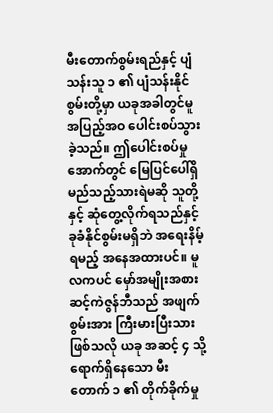မီးတောက်စွမ်းရည်နှင့် ပျံသန်းသူ ၁ ၏ ပျံသန်းနိုင်စွမ်းတို့မှာ ယခုအခါတွင်မူ အပြည့်အဝ ပေါင်းစပ်သွားခဲ့သည်။ ဤပေါင်းစပ်မှုအောက်တွင် မြေပြင်ပေါ်ရှိ မည်သည့်သားရဲမဆို သူတို့နှင့် ဆုံတွေ့လိုက်ရသည်နှင့် ခုခံနိုင်စွမ်းမရှိဘဲ အရေးနိမ့်ရမည့် အနေအထားပင်။ မူလကပင် မှော်အမျိုးအစား ဆင့်ကဲဇွန်ဘီသည် အဖျက်စွမ်းအား ကြီးမားပြီးသားဖြစ်သလို ယခု အဆင့် ၄ သို့ ရောက်ရှိနေသော မီးတောက် ၁ ၏ တိုက်ခိုက်မှု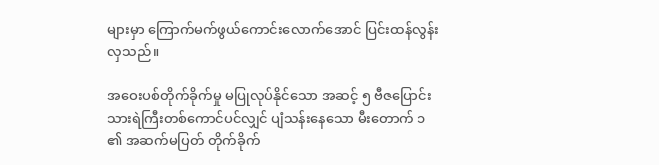များမှာ ကြောက်မက်ဖွယ်ကောင်းလောက်အောင် ပြင်းထန်လွန်းလှသည်။

အဝေးပစ်တိုက်ခိုက်မှု မပြုလုပ်နိုင်သော အဆင့် ၅ ဗီဇပြောင်းသားရဲကြီးတစ်ကောင်ပင်လျှင် ပျံသန်းနေသော မီးတောက် ၁ ၏ အဆက်မပြတ် တိုက်ခိုက်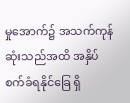မှုအောက်၌ အသက်ကုန်ဆုံးသည်အထိ အနှိပ်စက်ခံရနိုင်ခြေ ရှိ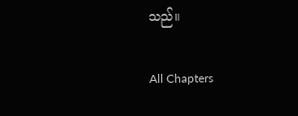သည်။

All Chapters